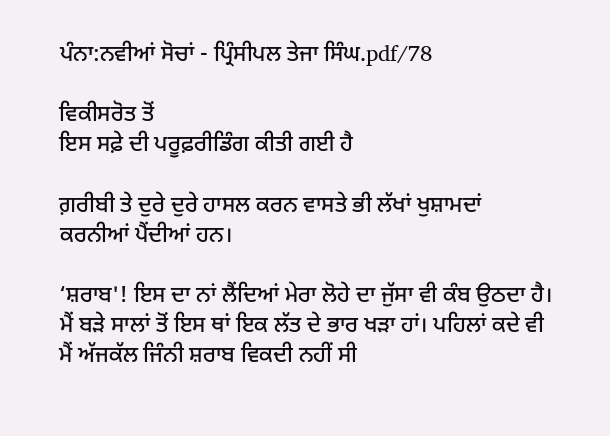ਪੰਨਾ:ਨਵੀਆਂ ਸੋਚਾਂ - ਪ੍ਰਿੰਸੀਪਲ ਤੇਜਾ ਸਿੰਘ.pdf/78

ਵਿਕੀਸਰੋਤ ਤੋਂ
ਇਸ ਸਫ਼ੇ ਦੀ ਪਰੂਫ਼ਰੀਡਿੰਗ ਕੀਤੀ ਗਈ ਹੈ

ਗ਼ਰੀਬੀ ਤੇ ਦੁਰੇ ਦੁਰੇ ਹਾਸਲ ਕਰਨ ਵਾਸਤੇ ਭੀ ਲੱਖਾਂ ਖੁਸ਼ਾਮਦਾਂ ਕਰਨੀਆਂ ਪੈਂਦੀਆਂ ਹਨ।

‘ਸ਼ਰਾਬ'! ਇਸ ਦਾ ਨਾਂ ਲੈਂਦਿਆਂ ਮੇਰਾ ਲੋਹੇ ਦਾ ਜੁੱਸਾ ਵੀ ਕੰਬ ਉਠਦਾ ਹੈ। ਮੈਂ ਬੜੇ ਸਾਲਾਂ ਤੋਂ ਇਸ ਥਾਂ ਇਕ ਲੱਤ ਦੇ ਭਾਰ ਖੜਾ ਹਾਂ। ਪਹਿਲਾਂ ਕਦੇ ਵੀ ਮੈਂ ਅੱਜਕੱਲ ਜਿੰਨੀ ਸ਼ਰਾਬ ਵਿਕਦੀ ਨਹੀਂ ਸੀ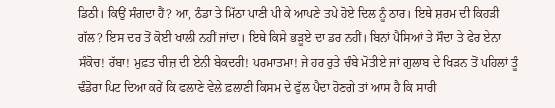ਡਿਠੀ। ਕਿਉਂ ਸੰਗਦਾ ਹੈਂ? ਆ, ਠੰਡਾ ਤੇ ਮਿੱਠਾ ਪਾਣੀ ਪੀ ਕੇ ਆਪਣੇ ਤਪੇ ਹੋਏ ਦਿਲ ਨੂੰ ਠਾਰ। ਇਥੇ ਸ਼ਰਮ ਦੀ ਕਿਹੜੀ ਗੱਲ? ਇਸ ਦਰ ਤੋਂ ਕੋਈ ਖਾਲੀ ਨਹੀਂ ਜਾਂਦਾ। ਇਥੇ ਕਿਸੇ ਭੜੂਏ ਦਾ ਡਰ ਨਹੀਂ। ਬਿਨਾਂ ਪੈਸਿਆਂ ਤੇ ਸੌਦਾ ਤੇ ਫੇਰ ਏਨਾ ਸੰਕੋਚ! ਰੱਬਾ! ਮੁਫ਼ਤ ਚੀਜ਼ ਦੀ ਏਨੀ ਬੇਕਦਰੀ! ਪਰਮਾਤਮਾ! ਜੇ ਹਰ ਰੁਤੇ ਚੰਬੇ ਮੋਤੀਏ ਜਾਂ ਗੁਲਾਬ ਦੇ ਖਿੜਨ ਤੋਂ ਪਹਿਲਾਂ ਤੂੰ ਢੰਡੋਰਾ ਪਿਟ ਦਿਆ ਕਰੇਂ ਕਿ ਫਲਾਣੇ ਵੇਲੇ ਫ਼ਲਾਣੀ ਕਿਸਮ ਦੇ ਫੁੱਲ ਪੈਦਾ ਹੋਣਗੇ ਤਾਂ ਆਸ ਹੈ ਕਿ ਸਾਰੀ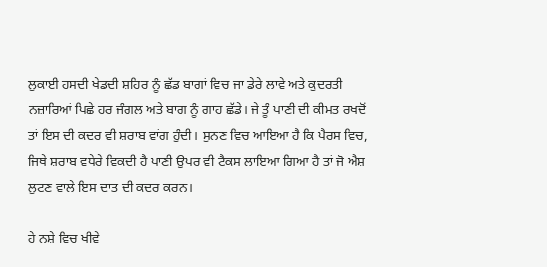ਲੁਕਾਈ ਹਸਦੀ ਖੇਡਦੀ ਸ਼ਹਿਰ ਨੂੰ ਛੱਡ ਬਾਗਾਂ ਵਿਚ ਜਾ ਡੇਰੇ ਲਾਵੇ ਅਤੇ ਕੁਦਰਤੀ ਨਜ਼ਾਰਿਆਂ ਪਿਛੇ ਹਰ ਜੰਗਲ ਅਤੇ ਬਾਗ ਨੂੰ ਗਾਹ ਛੱਡੇ। ਜੇ ਤੂੰ ਪਾਣੀ ਦੀ ਕੀਮਤ ਰਖਦੋਂ ਤਾਂ ਇਸ ਦੀ ਕਦਰ ਵੀ ਸ਼ਰਾਬ ਵਾਂਗ ਹੁੰਦੀ। ਸੁਨਣ ਵਿਚ ਆਇਆ ਹੈ ਕਿ ਪੈਰਸ ਵਿਚ, ਜਿਥੇ ਸ਼ਰਾਬ ਵਧੇਰੇ ਵਿਕਦੀ ਹੈ ਪਾਣੀ ਉਪਰ ਵੀ ਟੈਕਸ ਲਾਇਆ ਗਿਆ ਹੈ ਤਾਂ ਜੋ ਐਸ਼ ਲੁਟਣ ਵਾਲੇ ਇਸ ਦਾਤ ਦੀ ਕਦਰ ਕਰਨ।

ਹੇ ਨਸ਼ੇ ਵਿਚ ਖੀਵੇ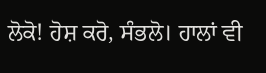ਲੋਕੋ! ਹੋਸ਼ ਕਰੋ, ਸੰਭਲੋ। ਹਾਲਾਂ ਵੀ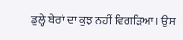ਡੁਲ੍ਹੇ ਬੇਰਾਂ ਦਾ ਕੁਝ ਨਹੀਂ ਵਿਗੜਿਆ। ਉਸ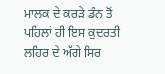ਮਾਲਕ ਦੇ ਕਰੜੇ ਡੰਨ ਤੋਂ ਪਹਿਲਾਂ ਹੀ ਇਸ ਕੁਦਰਤੀ ਲਹਿਰ ਦੇ ਅੱਗੇ ਸਿਰ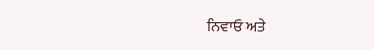ਨਿਵਾਓ ਅਤੇ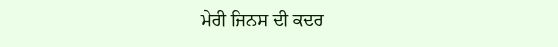ਮੇਰੀ ਜਿਨਸ ਦੀ ਕਦਰ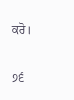ਕਰੋ।

੭੬